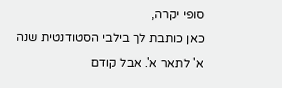סופי יקרה,
כאן כותבת לך בילבי הסטודנטית שנה א' לתאר א'. אבל קודם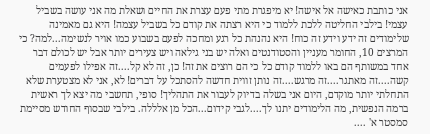אני כותבת כאישה אל אישה! יא מיפגרת מתי פעם עצרת את החיים ושאלת מה אני עושה בשביל עצמי! בילבי החליטה ללכת ללמוד כי היא רצתה את קודם כל בשביל עצמה! היא גם מאמינה שלימודים זה ידע וידע זה כוח! היא נהנהת כל רגע ומחכה לפעם בשבוע כמו אויר לנשימה...למה? כי המרצים 10, החומר מעניין והסטודנטים ואלה יש בני גילאה ויש צעירים יותר אבל יש לכולם דבר אחד במשותף הם באו ללמוד קודם כל כי הם רוצים את זה! כן, זה לא קל....זה אפילו לפעמים קשה....זה מאתגר....זה מרגש....זה נותן זווית חדשה להסתכל על דברים! לא, אני לא מצטערת שלא התחלתי יותר מוקדם, היום אני בשלה בדיוק לעבור את התהליך! סופי, תחשבי מה יצא לך ראשית ברמה הנפשית, מה הלימודים יתנו לך....לגבי קידום...הכל מן אלללה. בילבי שבסוף החודש מסיימת סמסטר א' ....